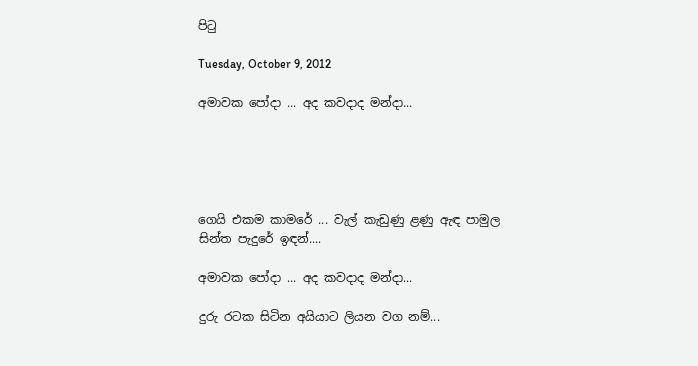පිටු

Tuesday, October 9, 2012

අමාවක පෝදා ... අද කවදාද මන්දා...





ගෙයි එකම කා‍මරේ ... වැල් කැඩුණු ළණු ඇඳ පාමුල
සින්ත පැදුරේ ඉඳන්....

අමාවක පෝදා ... අද කවදාද මන්දා...

දුරු රටක සිටින අයියාට ලියන වග නම්...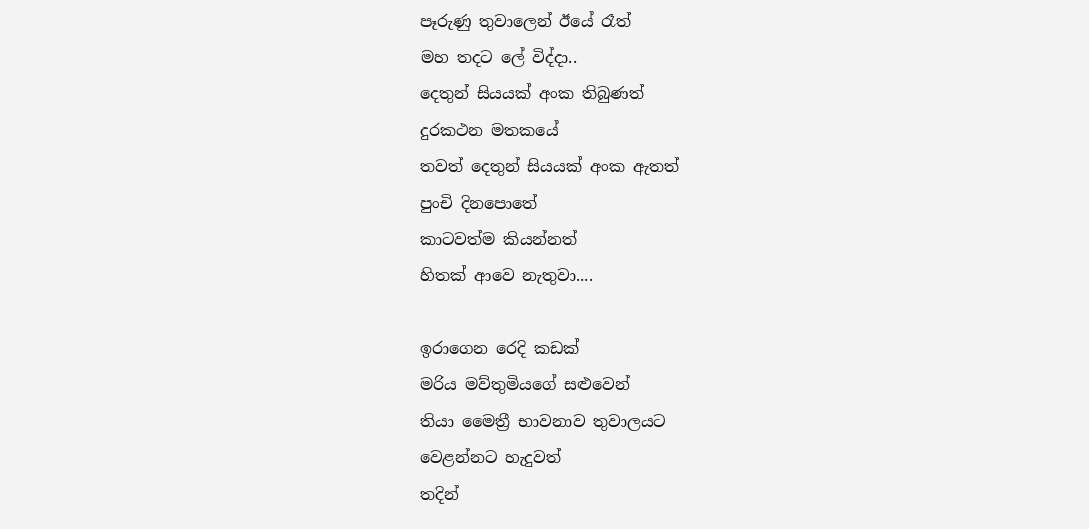පෑරුණු තුවාලෙන් ඊයේ රෑත්
මහ තදට ලේ විද්දා..
දෙතුන් සියයක් අංක තිබුණත්
දුරකථන මතකයේ
තවත් දෙතුන් සියයක් අංක ඇතත්
පුංචි දිනපොතේ
කාටවත්ම කියන්නත්
හිතක් ආවෙ නැතුවා....

ඉරාගෙන රෙදි කඩක්
මරිය මව්තුමියගේ සළුවෙන්
තියා මෛත්‍රී භාවනාව තුවාලයට
වෙළන්නට හැදුවත්
තදින්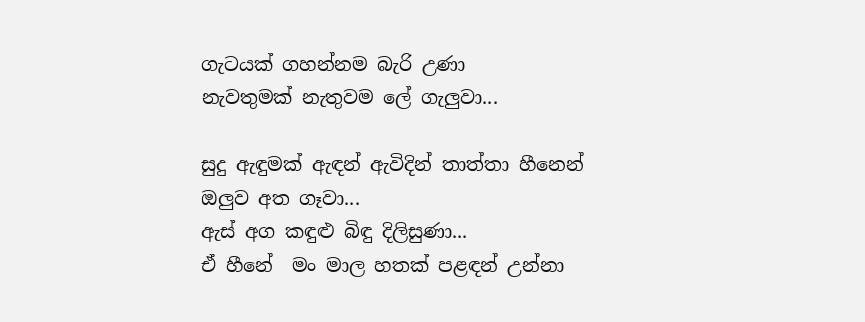ගැටයක් ගහන්නම බැරි උණා
නැවතුමක් නැතුවම ලේ ගැලුවා...

සුදු ඇඳුමක් ඇඳන් ඇවිදින් තාත්තා හීනෙන්
ඔලුව අත ගෑවා...
ඇස් අග කඳුළු බිඳු දිලිසුණා...
ඒ හී‍නේ  මං මාල හතක් පළඳන් උන්නා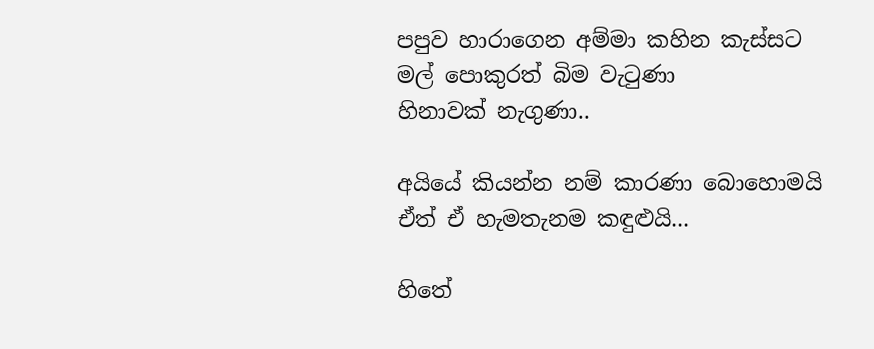පපුව හාරාගෙන අම්මා කහින කැස්සට
මල් පොකුරත් බිම වැටුණා
හිනාවක් නැගුණා..

අයියේ කියන්න නම් කාරණා බොහොමයි
ඒත් ඒ හැමතැනම කඳුළුයි...

හිතේ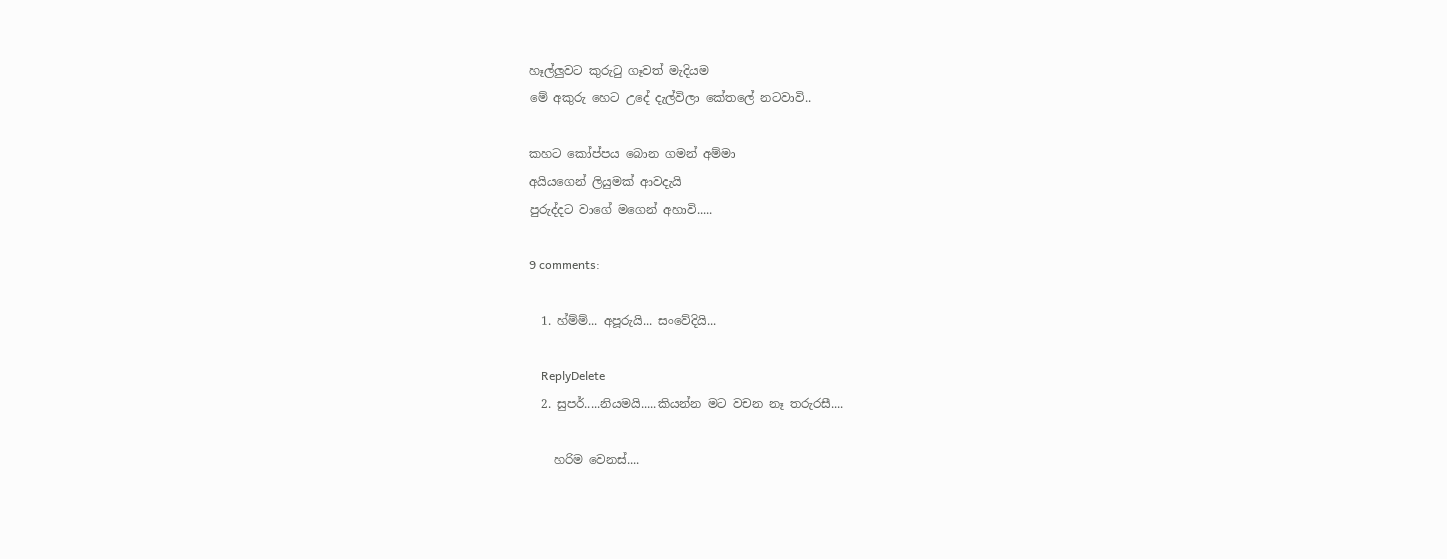හෑල්ලුවට කුරුටු ගෑවත් මැදියම
මේ අකුරු හෙට උදේ දැල්විලා කේතලේ නටවාවි..

කහට කෝප්පය බොන ගමන් අම්මා
අයියගෙන් ලියුමක් ආවදැයි
පුරුද්දට වාගේ මගෙන් අහාවි.....

9 comments:

  1. හ්ම්ම්... අපූරුයි... සංවේදියි...

    ReplyDelete
  2. සුපර්.....නියමයි.....කියන්න මට වචන නෑ තරුරසී....

    හරිම වෙනස්....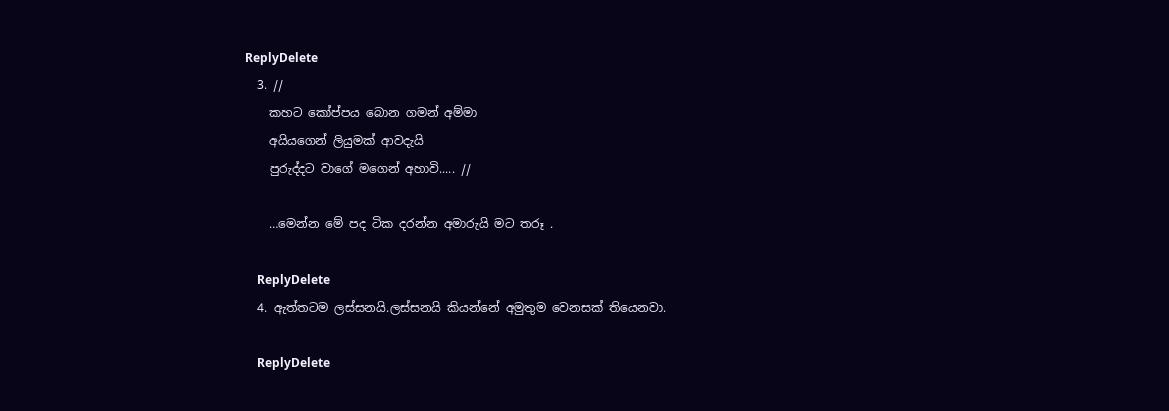ReplyDelete
  3. //
    කහට කෝප්පය බොන ගමන් අම්මා
    අයියගෙන් ලියුමක් ආවදැයි
    පුරුද්දට වාගේ මගෙන් අහාවි..... //

    …මෙන්න මේ පද ටික දරන්න අමාරුයි මට තරූ .

    ReplyDelete
  4. ඇත්තටම ලස්සනයි.ලස්සනයි කියන්නේ අමුතුම වෙනසක් තියෙනවා.

    ReplyDelete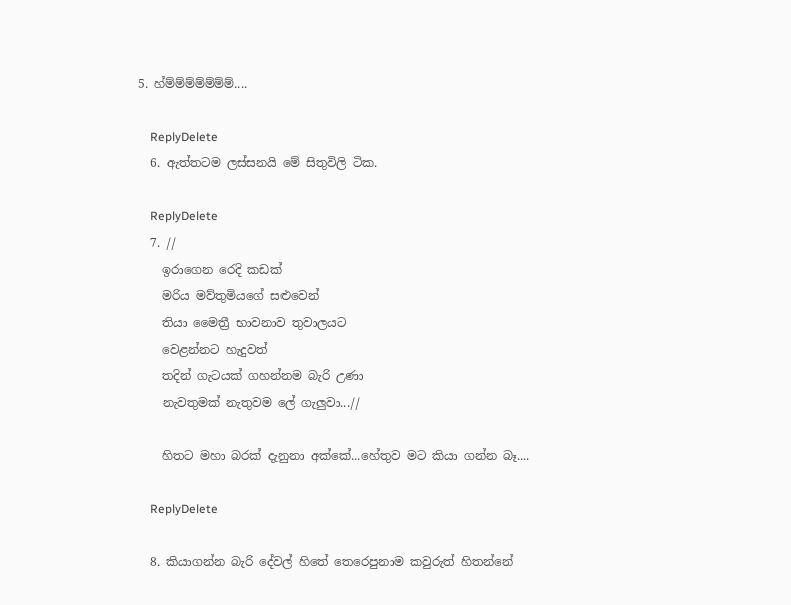5. හ්ම්ම්ම්ම්ම්ම්ම්....

    ReplyDelete
  6. ඇත්තටම ලස්සනයි මේ සිතුවිලි ටික.

    ReplyDelete
  7. //
    ඉරාගෙන රෙදි කඩක්
    මරිය මව්තුමියගේ සළුවෙන්
    තියා මෛත්‍රී භාවනාව තුවාලයට
    වෙළන්නට හැදුවත්
    තදින් ගැටයක් ගහන්නම බැරි උණා
    නැවතුමක් නැතුවම ලේ ගැලුවා...//

    හිතට මහා බරක් දැනුනා අක්කේ...හේතුව මට කියා ගන්න බෑ....

    ReplyDelete

  8. කියාගන්න බැරි දේවල් හිතේ තෙරෙපුනාම කවුරුත් හිතන්නේ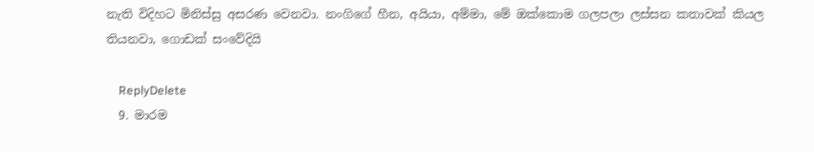නැති විදිහට මිනිස්සු අසරණ වෙනවා. නංගිගේ හීන, අයියා, අම්මා, මේ ඔක්කොම ගලපලා ලස්සන කතාවක් කියල තියනවා, ගොඩක් සංවේදියි

    ReplyDelete
  9. මාරම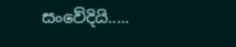සංවේදියි.....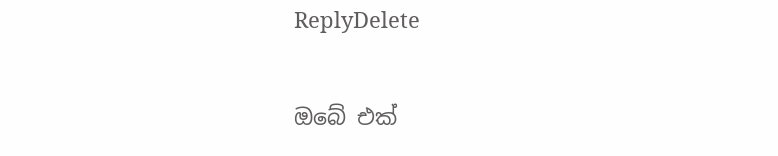ReplyDelete

ඔබේ එක්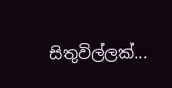සිතුවිල්ලක්...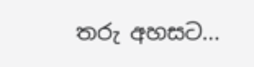තරු අහසට...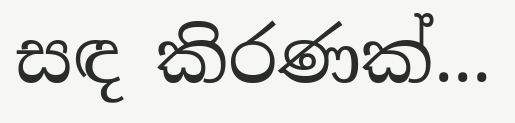සඳ කිරණක්...